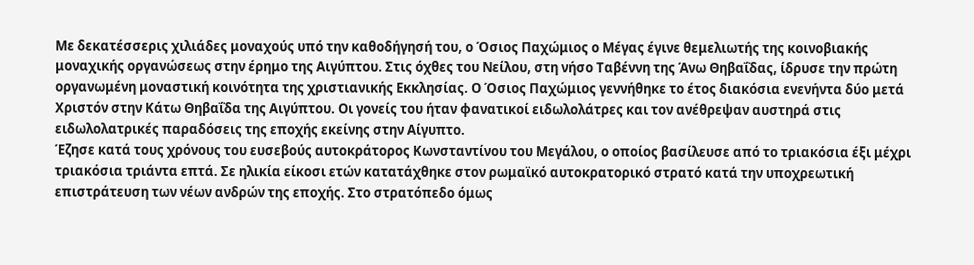Με δεκατέσσερις χιλιάδες μοναχούς υπό την καθοδήγησή του, ο Όσιος Παχώμιος ο Μέγας έγινε θεμελιωτής της κοινοβιακής μοναχικής οργανώσεως στην έρημο της Αιγύπτου. Στις όχθες του Νείλου, στη νήσο Ταβέννη της Άνω Θηβαΐδας, ίδρυσε την πρώτη οργανωμένη μοναστική κοινότητα της χριστιανικής Εκκλησίας. Ο Όσιος Παχώμιος γεννήθηκε το έτος διακόσια ενενήντα δύο μετά Χριστόν στην Κάτω Θηβαΐδα της Αιγύπτου. Οι γονείς του ήταν φανατικοί ειδωλολάτρες και τον ανέθρεψαν αυστηρά στις ειδωλολατρικές παραδόσεις της εποχής εκείνης στην Αίγυπτο.
Έζησε κατά τους χρόνους του ευσεβούς αυτοκράτορος Κωνσταντίνου του Μεγάλου, ο οποίος βασίλευσε από το τριακόσια έξι μέχρι τριακόσια τριάντα επτά. Σε ηλικία είκοσι ετών κατατάχθηκε στον ρωμαϊκό αυτοκρατορικό στρατό κατά την υποχρεωτική επιστράτευση των νέων ανδρών της εποχής. Στο στρατόπεδο όμως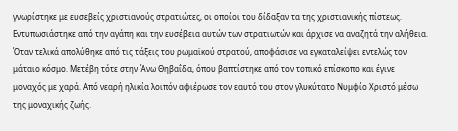γνωρίστηκε με ευσεβείς χριστιανούς στρατιώτες, οι οποίοι του δίδαξαν τα της χριστιανικής πίστεως. Εντυπωσιάστηκε από την αγάπη και την ευσέβεια αυτών των στρατιωτών και άρχισε να αναζητά την αλήθεια.
Όταν τελικά απολύθηκε από τις τάξεις του ρωμαϊκού στρατού, αποφάσισε να εγκαταλείψει εντελώς τον μάταιο κόσμο. Μετέβη τότε στην Άνω Θηβαΐδα, όπου βαπτίστηκε από τον τοπικό επίσκοπο και έγινε μοναχός με χαρά. Από νεαρή ηλικία λοιπόν αφιέρωσε τον εαυτό του στον γλυκύτατο Νυμφίο Χριστό μέσω της μοναχικής ζωής.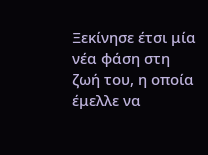Ξεκίνησε έτσι μία νέα φάση στη ζωή του, η οποία έμελλε να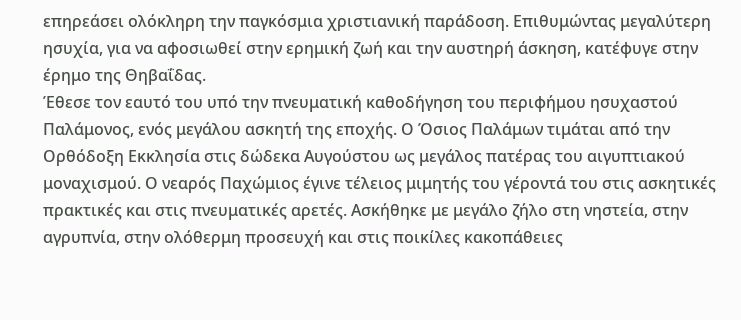επηρεάσει ολόκληρη την παγκόσμια χριστιανική παράδοση. Επιθυμώντας μεγαλύτερη ησυχία, για να αφοσιωθεί στην ερημική ζωή και την αυστηρή άσκηση, κατέφυγε στην έρημο της Θηβαΐδας.
Έθεσε τον εαυτό του υπό την πνευματική καθοδήγηση του περιφήμου ησυχαστού Παλάμονος, ενός μεγάλου ασκητή της εποχής. Ο Όσιος Παλάμων τιμάται από την Ορθόδοξη Εκκλησία στις δώδεκα Αυγούστου ως μεγάλος πατέρας του αιγυπτιακού μοναχισμού. Ο νεαρός Παχώμιος έγινε τέλειος μιμητής του γέροντά του στις ασκητικές πρακτικές και στις πνευματικές αρετές. Ασκήθηκε με μεγάλο ζήλο στη νηστεία, στην αγρυπνία, στην ολόθερμη προσευχή και στις ποικίλες κακοπάθειες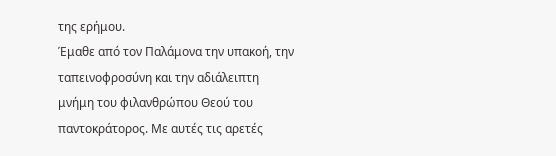της ερήμου.
Έμαθε από τον Παλάμονα την υπακοή, την ταπεινοφροσύνη και την αδιάλειπτη μνήμη του φιλανθρώπου Θεού του παντοκράτορος. Με αυτές τις αρετές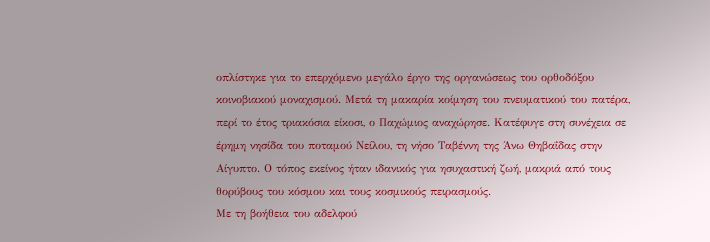οπλίστηκε για το επερχόμενο μεγάλο έργο της οργανώσεως του ορθοδόξου κοινοβιακού μοναχισμού. Μετά τη μακαρία κοίμηση του πνευματικού του πατέρα, περί το έτος τριακόσια είκοσι, ο Παχώμιος αναχώρησε. Κατέφυγε στη συνέχεια σε έρημη νησίδα του ποταμού Νείλου, τη νήσο Ταβέννη της Άνω Θηβαΐδας στην Αίγυπτο. Ο τόπος εκείνος ήταν ιδανικός για ησυχαστική ζωή, μακριά από τους θορύβους του κόσμου και τους κοσμικούς πειρασμούς.
Με τη βοήθεια του αδελφού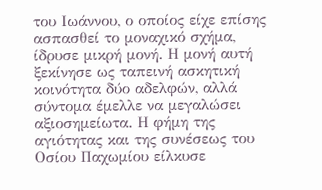του Ιωάννου, ο οποίος είχε επίσης ασπασθεί το μοναχικό σχήμα, ίδρυσε μικρή μονή. Η μονή αυτή ξεκίνησε ως ταπεινή ασκητική κοινότητα δύο αδελφών, αλλά σύντομα έμελλε να μεγαλώσει αξιοσημείωτα. Η φήμη της αγιότητας και της συνέσεως του Οσίου Παχωμίου είλκυσε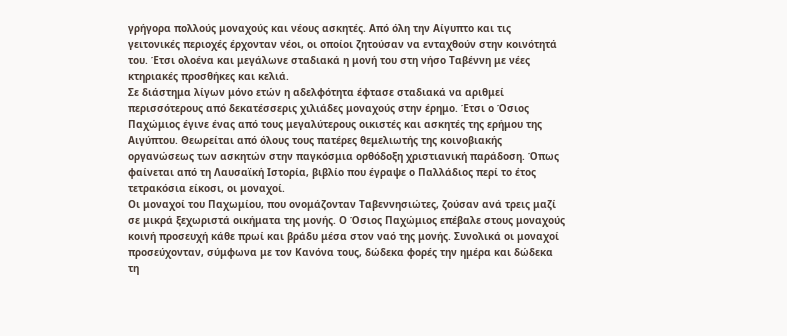γρήγορα πολλούς μοναχούς και νέους ασκητές. Από όλη την Αίγυπτο και τις γειτονικές περιοχές έρχονταν νέοι, οι οποίοι ζητούσαν να ενταχθούν στην κοινότητά του. Έτσι ολοένα και μεγάλωνε σταδιακά η μονή του στη νήσο Ταβέννη με νέες κτηριακές προσθήκες και κελιά.
Σε διάστημα λίγων μόνο ετών η αδελφότητα έφτασε σταδιακά να αριθμεί περισσότερους από δεκατέσσερις χιλιάδες μοναχούς στην έρημο. Έτσι ο Όσιος Παχώμιος έγινε ένας από τους μεγαλύτερους οικιστές και ασκητές της ερήμου της Αιγύπτου. Θεωρείται από όλους τους πατέρες θεμελιωτής της κοινοβιακής οργανώσεως των ασκητών στην παγκόσμια ορθόδοξη χριστιανική παράδοση. Όπως φαίνεται από τη Λαυσαϊκή Ιστορία, βιβλίο που έγραψε ο Παλλάδιος περί το έτος τετρακόσια είκοσι, οι μοναχοί.
Οι μοναχοί του Παχωμίου, που ονομάζονταν Ταβεννησιώτες, ζούσαν ανά τρεις μαζί σε μικρά ξεχωριστά οικήματα της μονής. Ο Όσιος Παχώμιος επέβαλε στους μοναχούς κοινή προσευχή κάθε πρωί και βράδυ μέσα στον ναό της μονής. Συνολικά οι μοναχοί προσεύχονταν, σύμφωνα με τον Κανόνα τους, δώδεκα φορές την ημέρα και δώδεκα τη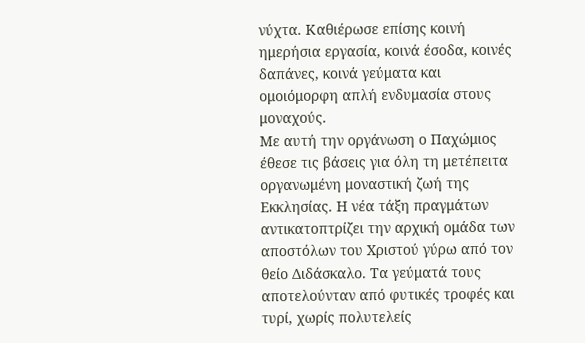νύχτα. Καθιέρωσε επίσης κοινή ημερήσια εργασία, κοινά έσοδα, κοινές δαπάνες, κοινά γεύματα και ομοιόμορφη απλή ενδυμασία στους μοναχούς.
Με αυτή την οργάνωση ο Παχώμιος έθεσε τις βάσεις για όλη τη μετέπειτα οργανωμένη μοναστική ζωή της Εκκλησίας. Η νέα τάξη πραγμάτων αντικατοπτρίζει την αρχική ομάδα των αποστόλων του Χριστού γύρω από τον θείο Διδάσκαλο. Τα γεύματά τους αποτελούνταν από φυτικές τροφές και τυρί, χωρίς πολυτελείς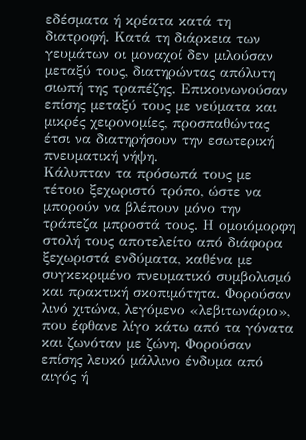εδέσματα ή κρέατα κατά τη διατροφή. Κατά τη διάρκεια των γευμάτων οι μοναχοί δεν μιλούσαν μεταξύ τους, διατηρώντας απόλυτη σιωπή της τραπέζης. Επικοινωνούσαν επίσης μεταξύ τους με νεύματα και μικρές χειρονομίες, προσπαθώντας έτσι να διατηρήσουν την εσωτερική πνευματική νήψη.
Κάλυπταν τα πρόσωπά τους με τέτοιο ξεχωριστό τρόπο, ώστε να μπορούν να βλέπουν μόνο την τράπεζα μπροστά τους. Η ομοιόμορφη στολή τους αποτελείτο από διάφορα ξεχωριστά ενδύματα, καθένα με συγκεκριμένο πνευματικό συμβολισμό και πρακτική σκοπιμότητα. Φορούσαν λινό χιτώνα, λεγόμενο «λεβιτωνάριο», που έφθανε λίγο κάτω από τα γόνατα και ζωνόταν με ζώνη. Φορούσαν επίσης λευκό μάλλινο ένδυμα από αιγός ή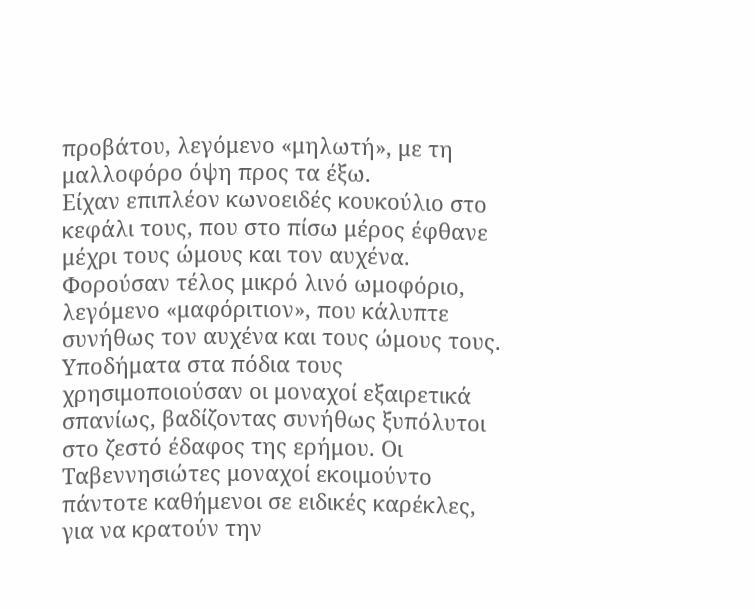προβάτου, λεγόμενο «μηλωτή», με τη μαλλοφόρο όψη προς τα έξω.
Είχαν επιπλέον κωνοειδές κουκούλιο στο κεφάλι τους, που στο πίσω μέρος έφθανε μέχρι τους ώμους και τον αυχένα. Φορούσαν τέλος μικρό λινό ωμοφόριο, λεγόμενο «μαφόριτιον», που κάλυπτε συνήθως τον αυχένα και τους ώμους τους. Υποδήματα στα πόδια τους χρησιμοποιούσαν οι μοναχοί εξαιρετικά σπανίως, βαδίζοντας συνήθως ξυπόλυτοι στο ζεστό έδαφος της ερήμου. Οι Ταβεννησιώτες μοναχοί εκοιμούντο πάντοτε καθήμενοι σε ειδικές καρέκλες, για να κρατούν την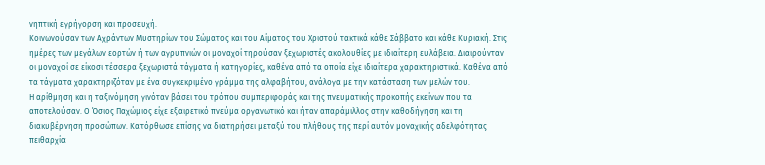νηπτική εγρήγορση και προσευχή.
Κοινωνούσαν των Αχράντων Μυστηρίων του Σώματος και του Αίματος του Χριστού τακτικά κάθε Σάββατο και κάθε Κυριακή. Στις ημέρες των μεγάλων εορτών ή των αγρυπνιών οι μοναχοί τηρούσαν ξεχωριστές ακολουθίες με ιδιαίτερη ευλάβεια. Διαιρούνταν οι μοναχοί σε είκοσι τέσσερα ξεχωριστά τάγματα ή κατηγορίες, καθένα από τα οποία είχε ιδιαίτερα χαρακτηριστικά. Καθένα από τα τάγματα χαρακτηριζόταν με ένα συγκεκριμένο γράμμα της αλφαβήτου, ανάλογα με την κατάσταση των μελών του.
Η αρίθμηση και η ταξινόμηση γινόταν βάσει του τρόπου συμπεριφοράς και της πνευματικής προκοπής εκείνων που τα αποτελούσαν. Ο Όσιος Παχώμιος είχε εξαιρετικό πνεύμα οργανωτικό και ήταν απαράμιλλος στην καθοδήγηση και τη διακυβέρνηση προσώπων. Κατόρθωσε επίσης να διατηρήσει μεταξύ του πλήθους της περί αυτόν μοναχικής αδελφότητας πειθαρχία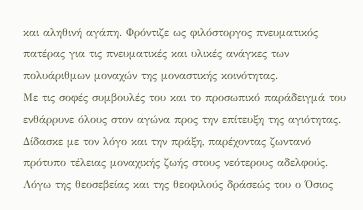και αληθινή αγάπη. Φρόντιζε ως φιλόστοργος πνευματικός πατέρας για τις πνευματικές και υλικές ανάγκες των πολυάριθμων μοναχών της μοναστικής κοινότητας.
Με τις σοφές συμβουλές του και το προσωπικό παράδειγμά του ενθάρρυνε όλους στον αγώνα προς την επίτευξη της αγιότητας. Δίδασκε με τον λόγο και την πράξη, παρέχοντας ζωντανό πρότυπο τέλειας μοναχικής ζωής στους νεότερους αδελφούς. Λόγω της θεοσεβείας και της θεοφιλούς δράσεώς του ο Όσιος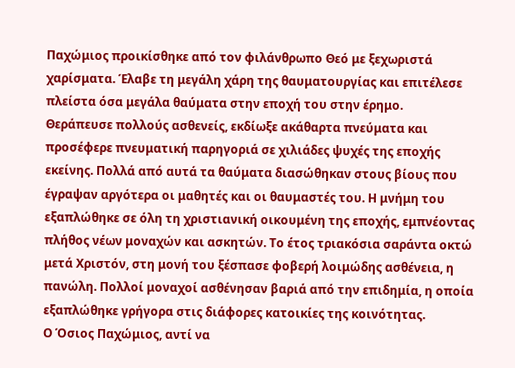Παχώμιος προικίσθηκε από τον φιλάνθρωπο Θεό με ξεχωριστά χαρίσματα. Έλαβε τη μεγάλη χάρη της θαυματουργίας και επιτέλεσε πλείστα όσα μεγάλα θαύματα στην εποχή του στην έρημο.
Θεράπευσε πολλούς ασθενείς, εκδίωξε ακάθαρτα πνεύματα και προσέφερε πνευματική παρηγοριά σε χιλιάδες ψυχές της εποχής εκείνης. Πολλά από αυτά τα θαύματα διασώθηκαν στους βίους που έγραψαν αργότερα οι μαθητές και οι θαυμαστές του. Η μνήμη του εξαπλώθηκε σε όλη τη χριστιανική οικουμένη της εποχής, εμπνέοντας πλήθος νέων μοναχών και ασκητών. Το έτος τριακόσια σαράντα οκτώ μετά Χριστόν, στη μονή του ξέσπασε φοβερή λοιμώδης ασθένεια, η πανώλη. Πολλοί μοναχοί ασθένησαν βαριά από την επιδημία, η οποία εξαπλώθηκε γρήγορα στις διάφορες κατοικίες της κοινότητας.
Ο Όσιος Παχώμιος, αντί να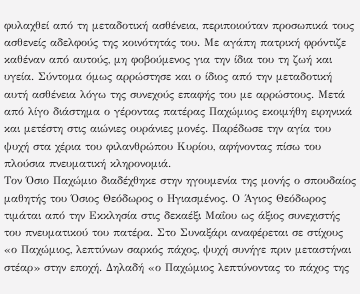φυλαχθεί από τη μεταδοτική ασθένεια, περιποιούταν προσωπικά τους ασθενείς αδελφούς της κοινότητάς του. Με αγάπη πατρική φρόντιζε καθέναν από αυτούς, μη φοβούμενος για την ίδια του τη ζωή και υγεία. Σύντομα όμως αρρώστησε και ο ίδιος από την μεταδοτική αυτή ασθένεια λόγω της συνεχούς επαφής του με αρρώστους. Μετά από λίγο διάστημα ο γέροντας πατέρας Παχώμιος εκοιμήθη ειρηνικά και μετέστη στις αιώνιες ουράνιες μονές. Παρέδωσε την αγία του ψυχή στα χέρια του φιλανθρώπου Κυρίου, αφήνοντας πίσω του πλούσια πνευματική κληρονομιά.
Τον Όσιο Παχώμιο διαδέχθηκε στην ηγουμενία της μονής ο σπουδαίος μαθητής του Όσιος Θεόδωρος ο Ηγιασμένος. Ο Άγιος Θεόδωρος τιμάται από την Εκκλησία στις δεκαέξι Μαΐου ως άξιος συνεχιστής του πνευματικού του πατέρα. Στο Συναξάρι αναφέρεται σε στίχους «ο Παχώμιος, λεπτύνων σαρκός πάχος, ψυχή συνήγε πριν μεταστήναι στέαρ» στην εποχή. Δηλαδή «ο Παχώμιος λεπτύνοντας το πάχος της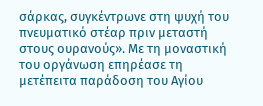σάρκας, συγκέντρωνε στη ψυχή του πνευματικό στέαρ πριν μεταστή στους ουρανούς». Με τη μοναστική του οργάνωση επηρέασε τη μετέπειτα παράδοση του Αγίου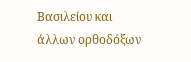Βασιλείου και άλλων ορθοδόξων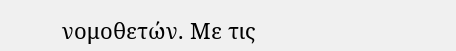νομοθετών. Με τις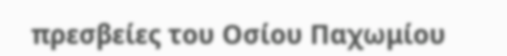πρεσβείες του Οσίου Παχωμίου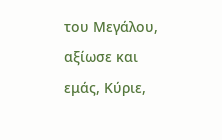του Μεγάλου, αξίωσε και εμάς, Κύριε,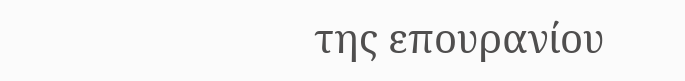της επουρανίου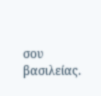σου βασιλείας.